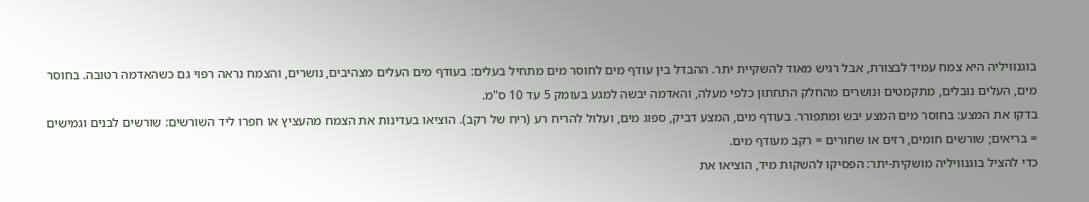בוגנוויליה היא צמח עמיד לבצורת, אבל רגיש מאוד להשקיית יתר. ההבדל בין עודף מים לחוסר מים מתחיל בעלים: בעודף מים העלים מצהיבים, נושרים, והצמח נראה רפוי גם כשהאדמה רטובה. בחוסר מים, העלים נובלים, מתקמטים ונושרים מהחלק התחתון כלפי מעלה, והאדמה יבשה למגע בעומק 5 עד 10 ס"מ.
בדקו את המצע: בחוסר מים המצע יבש ומתפורר. בעודף מים, המצע דביק, ספוג מים, ועלול להריח רע (ריח של רקב). הוציאו בעדינות את הצמח מהעציץ או חפרו ליד השורשים: שורשים לבנים וגמישים = בריאים; שורשים חומים, רזים או שחורים = רקב מעודף מים.
כדי להציל בוגנוויליה מושקית-יתר: הפסיקו להשקות מיד, הוציאו את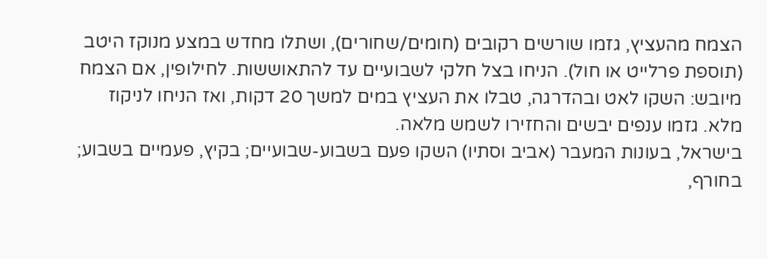הצמח מהעציץ, גזמו שורשים רקובים (חומים/שחורים), ושתלו מחדש במצע מנוקז היטב (תוספת פרלייט או חול). הניחו בצל חלקי לשבועיים עד להתאוששות. לחילופין, אם הצמח מיובש: השקו לאט ובהדרגה, טבלו את העציץ במים למשך 20 דקות, ואז הניחו לניקוז מלא. גזמו ענפים יבשים והחזירו לשמש מלאה.
בישראל, בעונות המעבר (אביב וסתיו) השקו פעם בשבוע-שבועיים; בקיץ, פעמיים בשבוע; בחורף,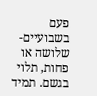פעם בשבועיים-שלושה או פחות, תלוי בגשם. תמיד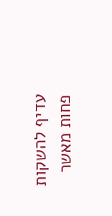עדיף להשקות פחות מאשר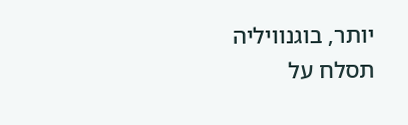יותר, בוגנוויליה תסלח על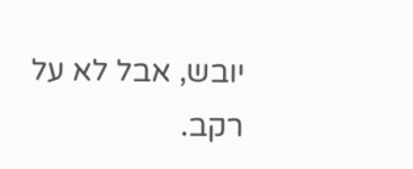יובש, אבל לא על רקב.